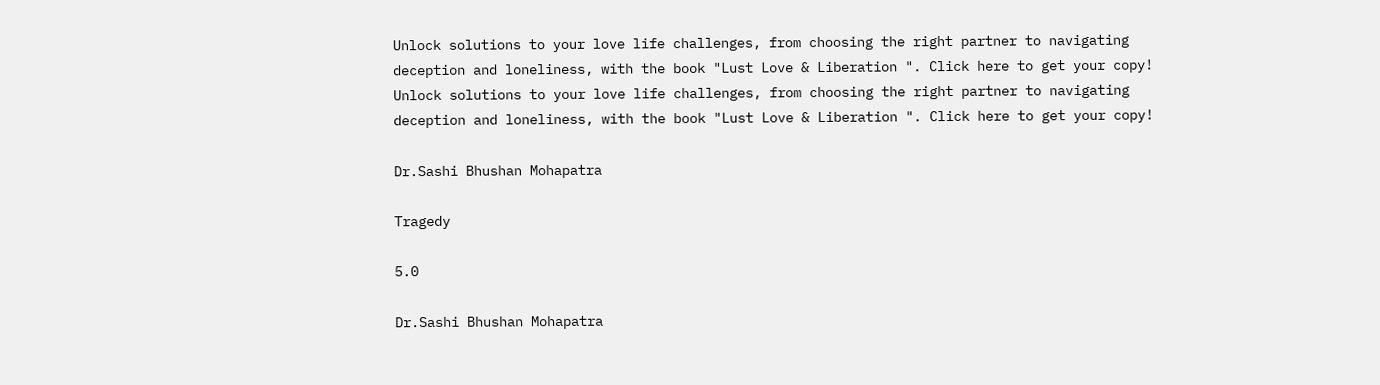Unlock solutions to your love life challenges, from choosing the right partner to navigating deception and loneliness, with the book "Lust Love & Liberation ". Click here to get your copy!
Unlock solutions to your love life challenges, from choosing the right partner to navigating deception and loneliness, with the book "Lust Love & Liberation ". Click here to get your copy!

Dr.Sashi Bhushan Mohapatra

Tragedy

5.0

Dr.Sashi Bhushan Mohapatra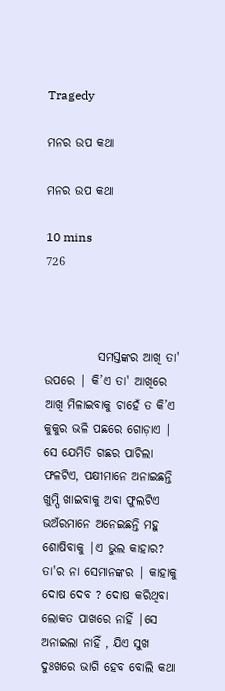Tragedy

ମନର ଉପ କଥା

ମନର ଉପ କଥା

10 mins
726



           ସମସ୍ତଙ୍କର ଆଖି ତା' ଉପରେ | କି’ଏ ତା' ଆଖିରେ ଆଖି ମିଳାଇବାକୁ ଚାହେଁ ତ କି’ଏ କୁକୁର ଭଳି ପଛରେ ଗୋଡ଼ାଏ | ସେ ଯେମିତି ଗଛର ପାଚିଲା ଫଳଟିଏ, ପକ୍ଷୀମାନେ ଅନାଇଛନ୍ତି ଖୁମ୍ପି ଖାଇବାକୁ ଅବା ଫୁଲଟିଏ ଭଅଁରମାନେ ଅନେଇଛନ୍ତି ମହୁ ଶୋଷିବାକୁ |ଏ ଭୁଲ କାହାର? ତା'ର ନା ସେମାନଙ୍କର | କାହାକୁ ଦୋଷ ଦେବ ? ଦୋଷ କରିଥିବା ଲୋକତ ପାଖରେ ନାହିଁ |ସେ ଅନାଇଲା ନାହିଁ , ଯିଏ ସୁଖ ଦୁଃଖରେ ଭାଗି ହେବ ବୋଲି କଥା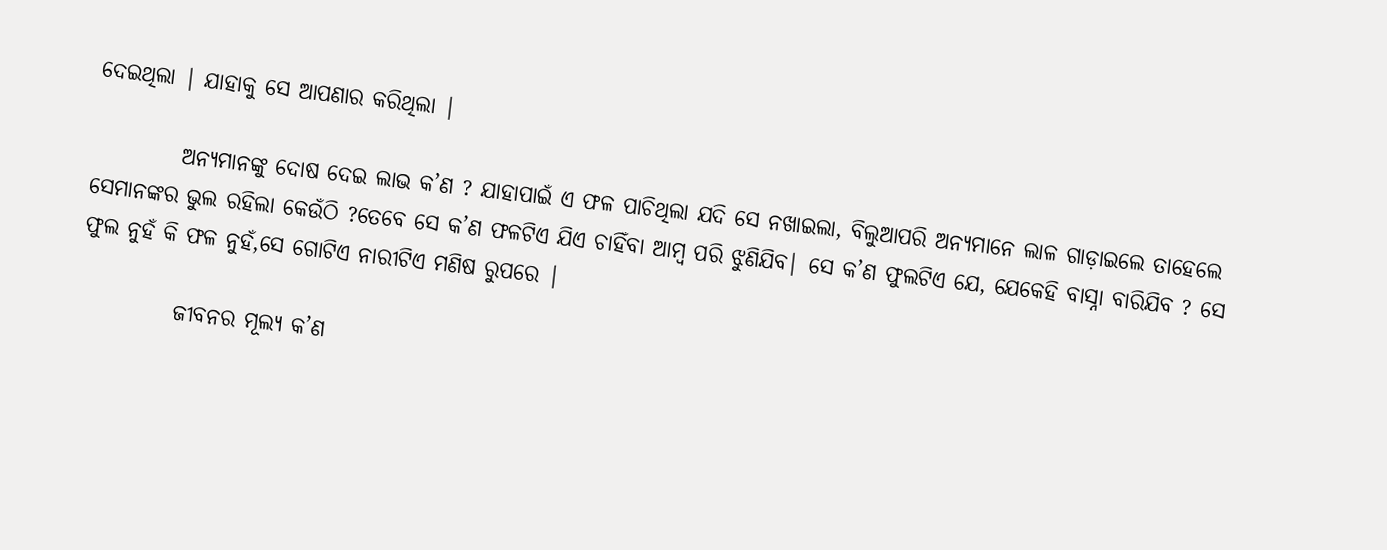ଦେଇଥିଲା | ଯାହାକୁ ସେ ଆପଣାର କରିଥିଲା |

          ଅନ୍ୟମାନଙ୍କୁ ଦୋଷ ଦେଇ ଲାଭ କ’ଣ ? ଯାହାପାଇଁ ଏ ଫଳ ପାଚିଥିଲା ଯଦି ସେ ନଖାଇଲା, ବିଲୁଆପରି ଅନ୍ୟମାନେ ଲାଳ ଗାଡ଼ାଇଲେ ତାହେଲେ ସେମାନଙ୍କର ଭୁଲ ରହିଲା କେଉଁଠି ?ତେବେ ସେ କ’ଣ ଫଳଟିଏ ଯିଏ ଚାହିଁବା ଆମ୍ବ ପରି ଝୁଣିଯିବ| ସେ କ’ଣ ଫୁଲଟିଏ ଯେ, ଯେକେହି ବାସ୍ନା ବାରିଯିବ ? ସେ ଫୁଲ ନୁହଁ କି ଫଳ ନୁହଁ,ସେ ଗୋଟିଏ ନାରୀଟିଏ ମଣିଷ ରୁପରେ |

           ଜୀବନର ମୂଲ୍ୟ କ’ଣ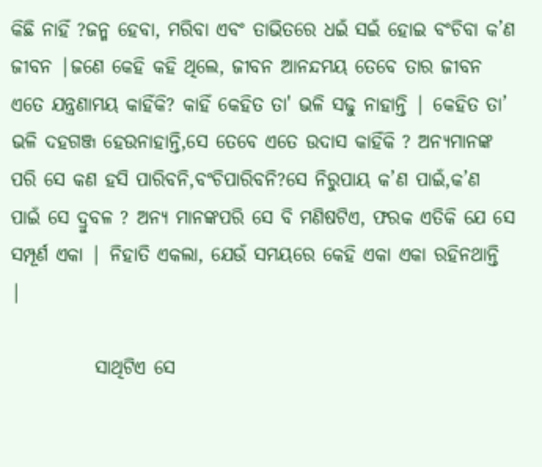କିଛି ନାହିଁ ?ଜନ୍ମ ହେବା, ମରିବା ଏବଂ ତାଭିତରେ ଧଇଁ ସଇଁ ହୋଇ ବଂଚିବା କ’ଣ ଜୀବନ |ଜଣେ କେହି କହି ଥିଲେ, ଜୀବନ ଆନନ୍ଦମୟ ତେବେ ତାର ଜୀବନ ଏତେ ଯନ୍ତ୍ରଣାମୟ କାହିଁକି? କାହିଁ କେହିତ ତା' ଭଳି ସଢୁ ନାହାନ୍ତି | କେହିତ ତା’ ଭଳି ଦହଗଞ୍ଜ ହେଉନାହାନ୍ତି,ସେ ତେବେ ଏତେ ଉଦାସ କାହିଁକି ? ଅନ୍ୟମାନଙ୍କ ପରି ସେ କଣ ହସି ପାରିବନି,ବଂଚିପାରିବନି?ସେ ନିରୁପାୟ କ’ଣ ପାଇଁ,କ’ଣ ପାଇଁ ସେ ଦ୍ରୁବଳ ? ଅନ୍ୟ ମାନଙ୍କପରି ସେ ବି ମଣିଷଟିଏ, ଫରକ ଏତିକି ଯେ ସେ ସମ୍ପୂର୍ଣ ଏକା | ନିହାତି ଏକଲା, ଯେଉଁ ସମୟରେ କେହି ଏକା ଏକା ରହିନଥାନ୍ତି |

           ସାଥିଟିଏ ସେ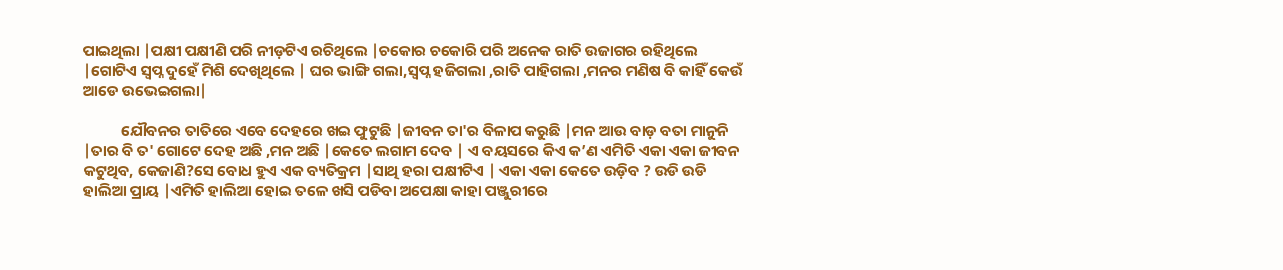ପାଇଥିଲା |ପକ୍ଷୀ ପକ୍ଷୀଣି ପରି ନୀଡ଼ଟିଏ ରଚିଥିଲେ |ଚକୋର ଚକୋରି ପରି ଅନେକ ରାତି ଉଜାଗର ରହିଥିଲେ |ଗୋଟିଏ ସ୍ବପ୍ନ ଦୁହେଁ ମିଶି ଦେଖିଥିଲେ | ଘର ଭାଙ୍ଗି ଗଲା,ସ୍ବପ୍ନ ହଜିଗଲା ,ରାତି ପାହିଗଲା ,ମନର ମଣିଷ ବି କାହିଁ କେଉଁ ଆଡେ ଉଭେଇଗଲା|

           ଯୌବନର ତାତିରେ ଏବେ ଦେହରେ ଖଇ ଫୁଟୁଛି |ଜୀବନ ତା'ର ବିଳାପ କରୁଛି |ମନ ଆଉ ବାଡ଼ ବତା ମାନୁନି |ତାର ବି ତ' ଗୋଟେ ଦେହ ଅଛି ,ମନ ଅଛି |କେତେ ଲଗାମ ଦେବ | ଏ ବୟସରେ କିଏ କ’ଣ ଏମିତି ଏକା ଏକା ଜୀବନ କଟୁଥିବ, କେଜାଣି?ସେ ବୋଧ ହୁଏ ଏକ ବ୍ୟତିକ୍ରମ |ସାଥି ହରା ପକ୍ଷୀଟିଏ | ଏକା ଏକା କେତେ ଉଡ଼ିବ ? ଉଡି ଉଡି ହାଲିଆ ପ୍ରାୟ |ଏମିତି ହାଲିଆ ହୋଇ ତଳେ ଖସି ପଡିବା ଅପେକ୍ଷା କାହା ପଞ୍ଜୁରୀରେ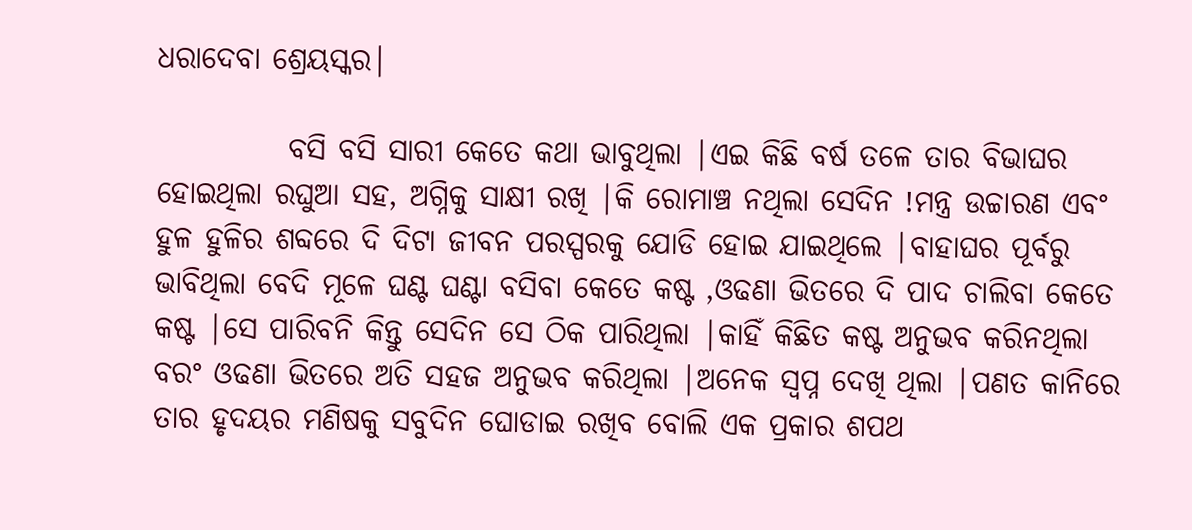ଧରାଦେବା ଶ୍ରେୟସ୍କର|

           ବସି ବସି ସାରୀ କେତେ କଥା ଭାବୁଥିଲା |ଏଇ କିଛି ବର୍ଷ ତଳେ ତାର ବିଭାଘର ହୋଇଥିଲା ରଘୁଆ ସହ, ଅଗ୍ନିକୁ ସାକ୍ଷୀ ରଖି |କି ରୋମାଞ୍ଚ ନଥିଲା ସେଦିନ !ମନ୍ତ୍ର ଉଚ୍ଚାରଣ ଏବଂ ହୁଳ ହୁଳିର ଶବ୍ଦରେ ଦି ଦିଟା ଜୀବନ ପରସ୍ପରକୁ ଯୋଡି ହୋଇ ଯାଇଥିଲେ |ବାହାଘର ପୂର୍ବରୁ ଭାବିଥିଲା ବେଦି ମୂଳେ ଘଣ୍ଟ ଘଣ୍ଟା ବସିବା କେତେ କଷ୍ଟ ,ଓଢଣା ଭିତରେ ଦି ପାଦ ଚାଲିବା କେତେ କଷ୍ଟ |ସେ ପାରିବନି କିନ୍ତୁ ସେଦିନ ସେ ଠିକ ପାରିଥିଲା |କାହିଁ କିଛିତ କଷ୍ଟ ଅନୁଭବ କରିନଥିଲା ବରଂ ଓଢଣା ଭିତରେ ଅତି ସହଜ ଅନୁଭବ କରିଥିଲା |ଅନେକ ସ୍ବପ୍ନ ଦେଖି ଥିଲା |ପଣତ କାନିରେ ତାର ହୃଦୟର ମଣିଷକୁ ସବୁଦିନ ଘୋଡାଇ ରଖିବ ବୋଲି ଏକ ପ୍ରକାର ଶପଥ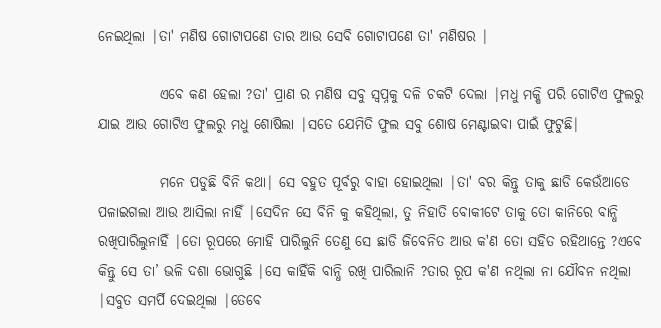ନେଇଥିଲା |ତା' ମଣିଷ ଗୋଟାପଣେ ତାର ଆଉ ସେବି ଗୋଟାପଣେ ତା' ମଣିଷର |

           ଏବେ କଣ ହେଲା ?ତା' ପ୍ରାଣ ର ମଣିଷ ସବୁ ସ୍ୱପ୍ନକୁ ଦଳି ଚକଟି ଦେଲା |ମଧୁ ମକ୍ଷି ପରି ଗୋଟିଏ ଫୁଲରୁ ଯାଇ ଆଉ ଗୋଟିଏ ଫୁଲରୁ ମଧୁ ଶୋଷିଲା |ସତେ ଯେମିତି ଫୁଲ ସବୁ ଶୋଷ ମେଣ୍ଟାଇବା ପାଇଁ ଫୁଟୁଛି|

           ମନେ ପଡୁଛି ବିନି କଥା| ସେ ବହୁତ ପୂର୍ବରୁ ବାହା ହୋଇଥିଲା |ତା' ବର କିନ୍ତୁ ତାକୁ ଛାଡି କେଉଁଆଡେ ପଳାଇଗଲା ଆଉ ଆସିଲା ନାହିଁ |ସେଦିନ ସେ ବିନି କୁ କହିଥିଲା, ତୁ ନିହାତି ବୋକୀଟେ ତାକୁ ତୋ କାନିରେ ବାନ୍ଧି ରଖିପାରିଲୁନାହିଁ |ତୋ ରୂପରେ ମୋହି ପାରିଲୁନି ତେଣୁ ସେ ଛାଡି ଜିବେନିତ ଆଉ କ'ଣ ତୋ ସହିତ ରହିଥାନ୍ତେ ?ଏବେ କିନ୍ତୁ ସେ ତା’ ଭଳି ଦଶା ଭୋଗୁଛି |ସେ କାହିଁକି ବାନ୍ଧି ରଖି ପାରିଲାନି ?ତାର ରୂପ କ'ଣ ନଥିଲା ନା ଯୌବନ ନଥିଲା |ସବୁତ ସମର୍ପି ଦେଇଥିଲା |ତେବେ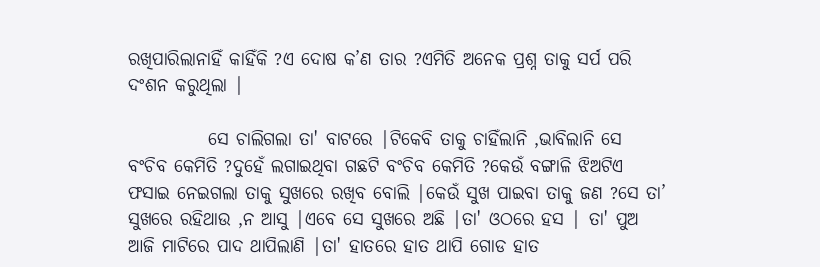ରଖିପାରିଲାନାହିଁ କାହିଁକି ?ଏ ଦୋଷ କ’ଣ ତାର ?ଏମିତି ଅନେକ ପ୍ରଶ୍ନ ତାକୁ ସର୍ପ ପରି ଦଂଶନ କରୁଥିଲା |

           ସେ ଚାଲିଗଲା ତା' ବାଟରେ |ଟିକେବି ତାକୁ ଚାହିଁଲାନି ,ଭାବିଲାନି ସେ ବଂଚିବ କେମିତି ?ଦୁହେଁ ଲଗାଇଥିବା ଗଛଟି ବଂଚିବ କେମିତି ?କେଉଁ ବଙ୍ଗାଳି ଝିଅଟିଏ ଫସାଇ ନେଇଗଲା ତାକୁ ସୁଖରେ ରଖିବ ବୋଲି |କେଉଁ ସୁଖ ପାଇବା ତାକୁ ଜଣ ?ସେ ତା’ ସୁଖରେ ରହିଥାଉ ,ନ ଆସୁ |ଏବେ ସେ ସୁଖରେ ଅଛି |ତା' ଓଠରେ ହସ | ତା' ପୁଅ ଆଜି ମାଟିରେ ପାଦ ଥାପିଲାଣି |ତା' ହାତରେ ହାତ ଥାପି ଗୋଡ ହାତ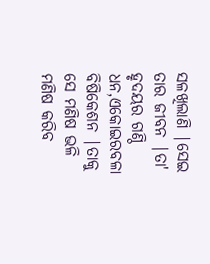ସଳଖିଲାଣି |ସେଇ ତାର ଜୀବନ |ତା' ହୃଦୟର ଗଣ୍ଠି ଧନ,ଏକୋଇରବଳା ବିଷିକେଶନ |ତାକୁ ସେ ମଣିଷ ଭଳି ମଣିଷ କରିବ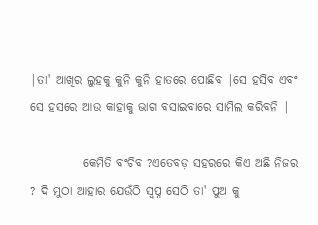|ତା' ଆଖିର ଲୁହକୁ କୁନି କୁନି ହାତରେ ପୋଛିବ |ସେ ହସିବ ଏବଂ ସେ ହସରେ ଆଉ କାହାକୁ ଭାଗ ବସାଇବାରେ ସାମିଲ କରିବନି |

           କେମିତି ବଂଚିବ ?ଏତେବଡ଼ ସହରରେ କିଏ ଅଛି ନିଜର ? ଦି ମୁଠା ଆହାର ଯେଉଁଠି ସ୍ବପ୍ନ ସେଠି ତା' ପୁଅ କୁ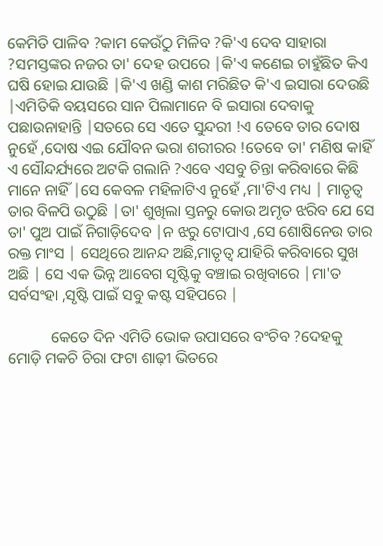କେମିତି ପାଳିବ ?କାମ କେଉଁଠୁ ମିଳିବ ?କି'ଏ ଦେବ ସାହାରା ?ସମସ୍ତଙ୍କର ନଜର ତା' ଦେହ ଉପରେ |କି'ଏ କଣେଇ ଚାହୁଁଛିତ କିଏ ଘଷି ହୋଇ ଯାଉଛି |କି'ଏ ଖଣ୍ଡି କାଶ ମରିଛିତ କି'ଏ ଇସାରା ଦେଉଛି |ଏମିତିକି ବୟସରେ ସାନ ପିଲାମାନେ ବି ଇସାରା ଦେବାକୁ ପଛାଉନାହାନ୍ତି |ସତରେ ସେ ଏତେ ସୁନ୍ଦରୀ !ଏ ତେବେ ତାର ଦୋଷ ନୁହେଁ ,ଦୋଷ ଏଇ ଯୌବନ ଭରା ଶରୀରର !ତେବେ ତା' ମଣିଷ କାହିଁ ଏ ସୌନ୍ଦର୍ଯ୍ୟରେ ଅଟକି ଗଲାନି ?ଏବେ ଏସବୁ ଚିନ୍ତା କରିବାରେ କିଛି ମାନେ ନାହିଁ |ସେ କେବଳ ମହିଳାଟିଏ ନୁହେଁ ,ମା'ଟିଏ ମଧ୍ୟ | ମାତୃତ୍ଵ ତାର ବିଳପି ଉଠୁଛି |ତା' ଶୁଖିଲା ସ୍ତନରୁ କୋଉ ଅମୃତ ଝରିବ ଯେ ସେ ତା' ପୁଅ ପାଇଁ ନିଗାଡ଼ିଦେବ |ନ ଝରୁ ଟୋପାଏ ,ସେ ଶୋଷିନେଉ ତାର ରକ୍ତ ମାଂସ | ସେଥିରେ ଆନନ୍ଦ ଅଛି,ମାତୃତ୍ଵ ଯାହିରି କରିବାରେ ସୁଖ ଅଛି | ସେ ଏକ ଭିନ୍ନ ଆବେଗ ସୃଷ୍ଟିକୁ ବଞ୍ଚାଇ ରଖିବାରେ |ମା'ତ ସର୍ବସଂହା ,ସୃଷ୍ଟି ପାଇଁ ସବୁ କଷ୍ଟ ସହିପରେ |

           କେତେ ଦିନ ଏମିତି ଭୋକ ଉପାସରେ ବଂଚିବ ?ଦେହକୁ ମୋଡ଼ି ମକଚି ଚିରା ଫଟା ଶାଢ଼ୀ ଭିତରେ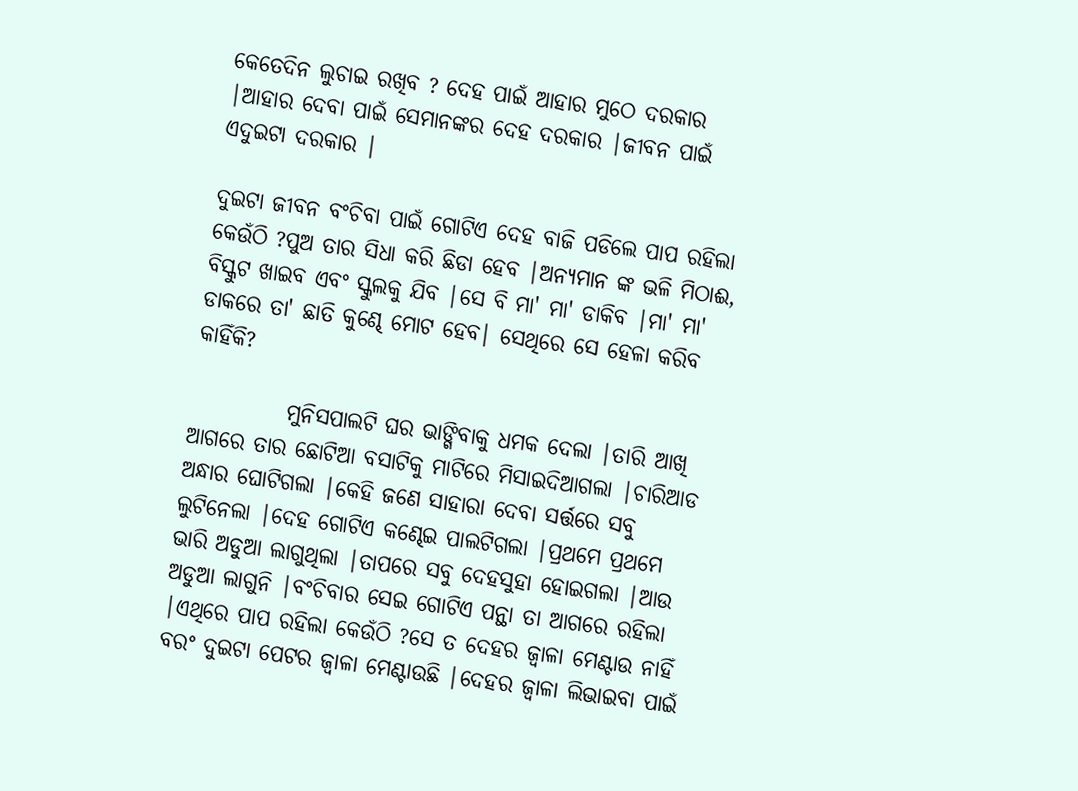କେତେଦିନ ଲୁଚାଇ ରଖିବ ? ଦେହ ପାଇଁ ଆହାର ମୁଠେ ଦରକାର |ଆହାର ଦେବା ପାଇଁ ସେମାନଙ୍କର ଦେହ ଦରକାର |ଜୀବନ ପାଇଁ ଏଦୁଇଟା ଦରକାର |

ଦୁଇଟା ଜୀବନ ବଂଚିବା ପାଇଁ ଗୋଟିଏ ଦେହ ବାଜି ପଡିଲେ ପାପ ରହିଲା କେଉଁଠି ?ପୁଅ ତାର ସିଧା କରି ଛିଡା ହେବ |ଅନ୍ୟମାନ ଙ୍କ ଭଳି ମିଠାଈ, ବିସ୍କୁଟ ଖାଇବ ଏବଂ ସ୍କୁଲକୁ ଯିବ |ସେ ବି ମା' ମା' ଡାକିବ |ମା' ମା' ଡାକରେ ତା' ଛାତି କୁଣ୍ଢେ ମୋଟ ହେବ| ସେଥିରେ ସେ ହେଳା କରିବ କାହିଁକି?

           ମୁନିସପାଲଟି ଘର ଭାଙ୍ଗିବାକୁ ଧମକ ଦେଲା |ତାରି ଆଖି ଆଗରେ ତାର ଛୋଟିଆ ବସାଟିକୁ ମାଟିରେ ମିସାଇଦିଆଗଲା |ଚାରିଆଡ ଅନ୍ଧାର ଘୋଟିଗଲା |କେହି ଜଣେ ସାହାରା ଦେବା ସର୍ତ୍ତରେ ସବୁ ଲୁଟିନେଲା |ଦେହ ଗୋଟିଏ କଣ୍ଢେଇ ପାଲଟିଗଲା |ପ୍ରଥମେ ପ୍ରଥମେ ଭାରି ଅଡୁଆ ଲାଗୁଥିଲା |ତାପରେ ସବୁ ଦେହସୁହା ହୋଇଗଲା |ଆଉ ଅଡୁଆ ଲାଗୁନି |ବଂଚିବାର ସେଇ ଗୋଟିଏ ପନ୍ଥା ତା ଆଗରେ ରହିଲା |ଏଥିରେ ପାପ ରହିଲା କେଉଁଠି ?ସେ ତ ଦେହର ଜ୍ୱାଳା ମେଣ୍ଟାଉ ନାହିଁ ବରଂ ଦୁଇଟା ପେଟର ଜ୍ୱାଳା ମେଣ୍ଟାଉଛି |ଦେହର ଜ୍ୱାଳା ଲିଭାଇବା ପାଇଁ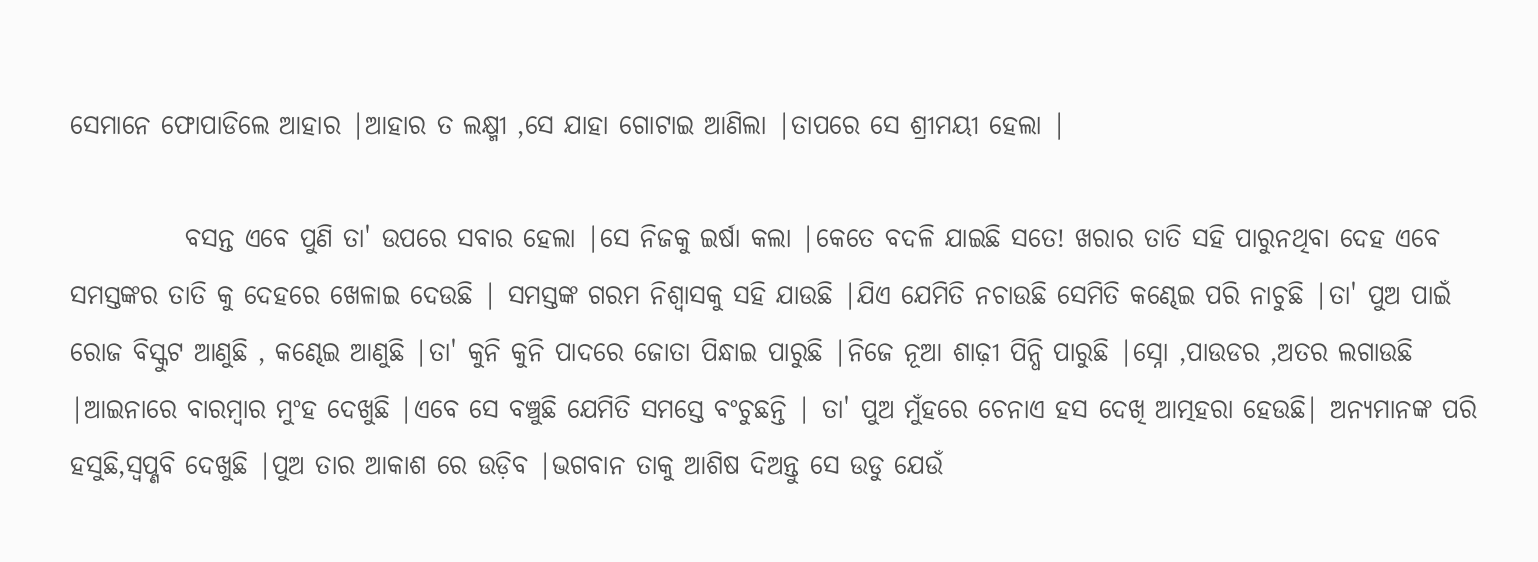ସେମାନେ ଫୋପାଡିଲେ ଆହାର |ଆହାର ତ ଲକ୍ଷ୍ମୀ ,ସେ ଯାହା ଗୋଟାଇ ଆଣିଲା |ତାପରେ ସେ ଶ୍ରୀମୟୀ ହେଲା |

           ବସନ୍ତ ଏବେ ପୁଣି ତା' ଉପରେ ସବାର ହେଲା |ସେ ନିଜକୁ ଇର୍ଷା କଲା |କେତେ ବଦଳି ଯାଇଛି ସତେ! ଖରାର ତାତି ସହି ପାରୁନଥିବା ଦେହ ଏବେ ସମସ୍ତଙ୍କର ତାତି କୁ ଦେହରେ ଖେଳାଇ ଦେଉଛି | ସମସ୍ତଙ୍କ ଗରମ ନିଶ୍ୱାସକୁ ସହି ଯାଉଛି |ଯିଏ ଯେମିତି ନଚାଉଛି ସେମିତି କଣ୍ଢେଇ ପରି ନାଚୁଛି |ତା' ପୁଅ ପାଇଁ ରୋଜ ବିସ୍କୁଟ ଆଣୁଛି , କଣ୍ଢେଇ ଆଣୁଛି |ତା' କୁନି କୁନି ପାଦରେ ଜୋତା ପିନ୍ଧାଇ ପାରୁଛି |ନିଜେ ନୂଆ ଶାଢ଼ୀ ପିନ୍ଧି ପାରୁଛି |ସ୍ନୋ ,ପାଉଡର ,ଅତର ଲଗାଉଛି |ଆଇନାରେ ବାରମ୍ବାର ମୁଂହ ଦେଖୁଛି |ଏବେ ସେ ବଞ୍ଚୁଛି ଯେମିତି ସମସ୍ତେ ବଂଚୁଛନ୍ତି | ତା' ପୁଅ ମୁଁହରେ ଚେନାଏ ହସ ଦେଖି ଆତ୍ମହରା ହେଉଛି| ଅନ୍ୟମାନଙ୍କ ପରି ହସୁଛି,ସ୍ଵପ୍ଣବି ଦେଖୁଛି |ପୁଅ ତାର ଆକାଶ ରେ ଉଡ଼ିବ |ଭଗବାନ ତାକୁ ଆଶିଷ ଦିଅନ୍ତୁ ସେ ଉଡୁ ଯେଉଁ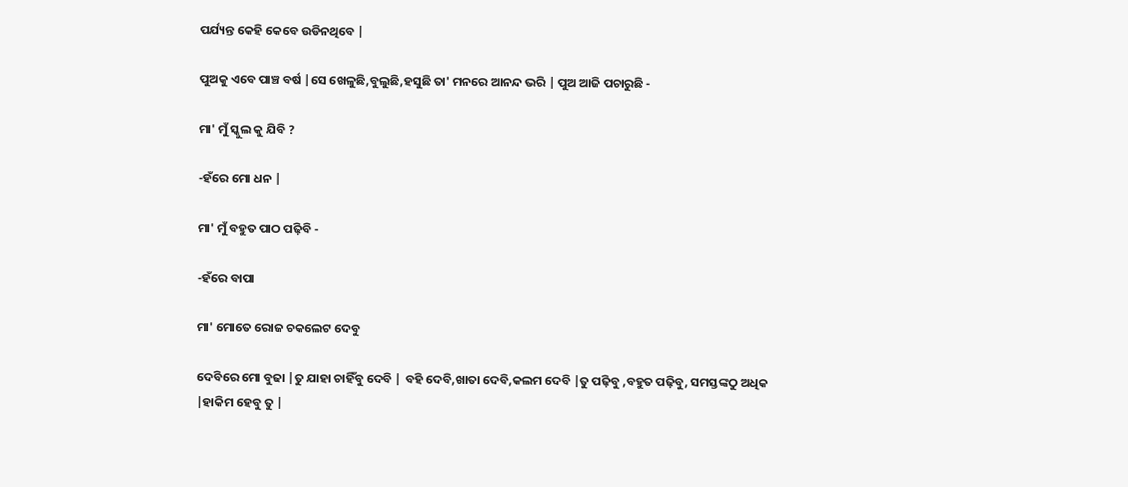ପର୍ଯ୍ୟନ୍ତ କେହି କେବେ ଉଡିନଥିବେ |

ପୁଅକୁ ଏବେ ପାଞ୍ଚ ବର୍ଷ |ସେ ଖେଳୁଛି,ବୁଲୁଛି,ହସୁଛି ତା' ମନରେ ଆନନ୍ଦ ଭରି | ପୁଅ ଆଜି ପଚାରୁଛି -

ମା' ମୁଁ ସ୍କୁଲ କୁ ଯିବି ?

-ହଁରେ ମୋ ଧନ |

ମା' ମୁଁ ବହୁତ ପାଠ ପଢ଼ିବି -

-ହଁରେ ବାପା

ମା' ମୋତେ ରୋଜ ଚକଲେଟ ଦେବୁ

ଦେବିରେ ମୋ ବୁଢା |ତୁ ଯାହା ଚାହିଁବୁ ଦେବି | ବହି ଦେବି,ଖାତା ଦେବି,କଲମ ଦେବି |ତୁ ପଢ଼ିବୁ ,ବହୁତ ପଢ଼ିବୁ, ସମସ୍ତଙ୍କଠୁ ଅଧିକ |ହାକିମ ହେବୁ ତୁ |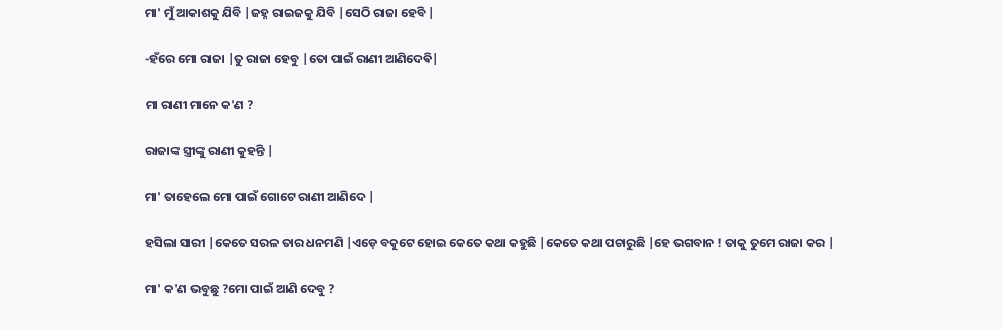ମା' ମୁଁ ଆକାଶକୁ ଯିବି |ଜହ୍ନ ରାଇଜକୁ ଯିବି |ସେଠି ରାଜା ହେବି |

-ହଁରେ ମୋ ରାଜା |ତୁ ରାଜା ହେବୁ |ତୋ ପାଇଁ ରାଣୀ ଆଣିଦେଵି|

ମା ରାଣୀ ମାନେ କ'ଣ ?

ରାଜାଙ୍କ ସ୍ତ୍ରୀଙ୍କୁ ରାଣୀ କୁହନ୍ତି |

ମା' ତାହେଲେ ମୋ ପାଇଁ ଗୋଟେ ରାଣୀ ଆଣିଦେ |

ହସିଲା ସାରୀ |କେତେ ସରଳ ତାର ଧନମଣି |ଏଡ଼େ ବକୁଟେ ହୋଇ କେତେ କଥା କହୁଛି |କେତେ କଥା ପଚାରୁଛି |ହେ ଭଗବାନ ! ତାକୁ ତୁମେ ରାଜା କର |

ମା' କ'ଣ ଭବୁଛୁ ?ମୋ ପାଇଁ ଆଣି ଦେବୁ ?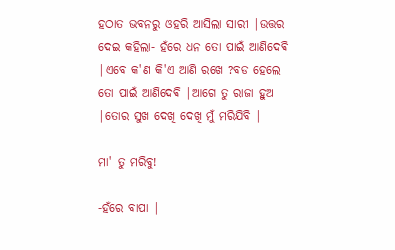ହଠାତ ଭବନରୁ ଓହରି ଆସିଲା ସାରୀ |ଉତ୍ତର ଦେଇ କହିଲା- ହଁରେ ଧନ ତୋ ପାଇଁ ଆଣିଦେଵି |ଏବେ କ'ଣ କି'ଏ ଆଣି ରଖେ ?ବଡ ହେଲେ ତୋ ପାଇଁ ଆଣିଦେଵି |ଆଗେ ତୁ ରାଜା ହୁଅ |ତୋର ସୁଖ ଦେଖି ଦେଖି ମୁଁ ମରିଯିବି |

ମା' ତୁ ମରିବୁ!

-ହଁରେ ବାପା |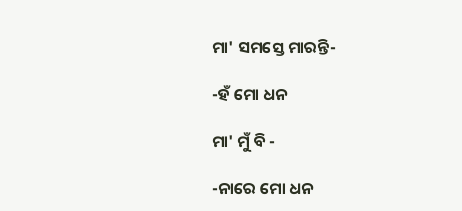ମା' ସମସ୍ତେ ମାରନ୍ତି-

-ହଁ ମୋ ଧନ

ମା' ମୁଁ ବି -

-ନାରେ ମୋ ଧନ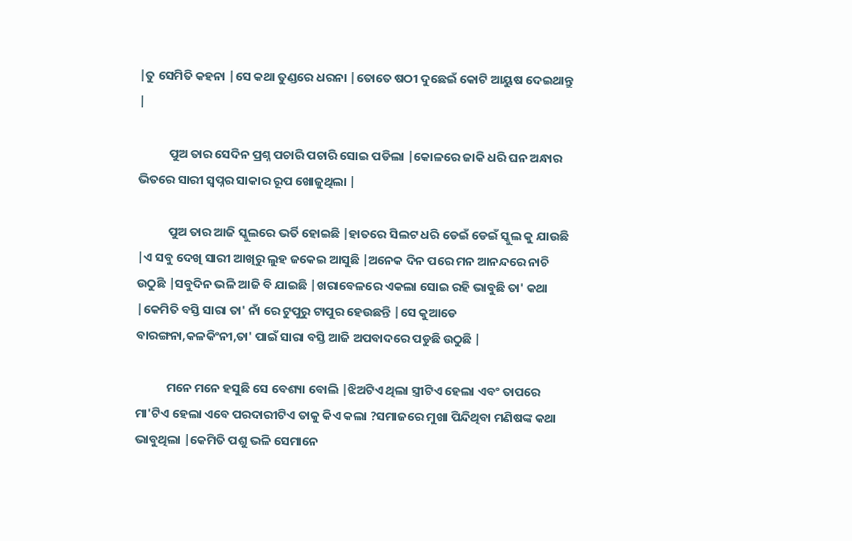|ତୁ ସେମିତି କହନା |ସେ କଥା ତୁଣ୍ଡରେ ଧରନା |ତୋତେ ଷଠୀ ଦୁଛେଇଁ କୋଟି ଆୟୁଷ ଦେଇଥାନ୍ତୁ |

           ପୁଅ ତାର ସେଦିନ ପ୍ରଶ୍ନ ପଚାରି ପଚାରି ସୋଇ ପଡିଲା |କୋଳରେ ଜାକି ଧରି ଘନ ଅନ୍ଧାର ଭିତରେ ସାରୀ ସ୍ୱପ୍ନର ସାକାର ରୂପ ଖୋଜୁଥିଲା |

           ପୁଅ ତାର ଆଜି ସ୍କୁଲରେ ଭର୍ତି ହୋଇଛି |ହାତରେ ସିଲଟ ଧରି ଡେଇଁ ଡେଇଁ ସ୍କୁଲ କୁ ଯାଉଛି |ଏ ସବୁ ଦେଖି ସାରୀ ଆଖିରୁ ଲୁହ ଜକେଇ ଆସୁଛି |ଅନେକ ଦିନ ପରେ ମନ ଆନନ୍ଦରେ ନାଚି ଉଠୁଛି |ସବୁଦିନ ଭଳି ଆଜି ବି ଯାଇଛି |ଖରାବେଳରେ ଏକଲା ସୋଇ ରହି ଭାବୁଛି ତା' କଥା |କେମିତି ବସ୍ତି ସାରା ତା' ନାଁ ରେ ଟୁପୁରୁ ଟାପୁର ହେଉଛନ୍ତି |ସେ କୁଆଡେ ବାରଙ୍ଗନା,କଳକିଂନୀ,ତା' ପାଇଁ ସାରା ବସ୍ତି ଆଜି ଅପବାଦରେ ପଡୁଛି ଉଠୁଛି |

           ମନେ ମନେ ହସୁଛି ସେ ବେଶ୍ୟା ବୋଲି |ଝିଅଟିଏ ଥିଲା ସ୍ତ୍ରୀଟିଏ ହେଲା ଏବଂ ତାପରେ ମା'ଟିଏ ହେଲା ଏବେ ପରଦାରୀଟିଏ ତାକୁ କିଏ କଲା ?ସମାଜରେ ମୁଖା ପିନ୍ଦିଥିବା ମଣିଷଙ୍କ କଥା ଭାବୁଥିଲା |କେମିତି ପଶୁ ଭଳି ସେମାନେ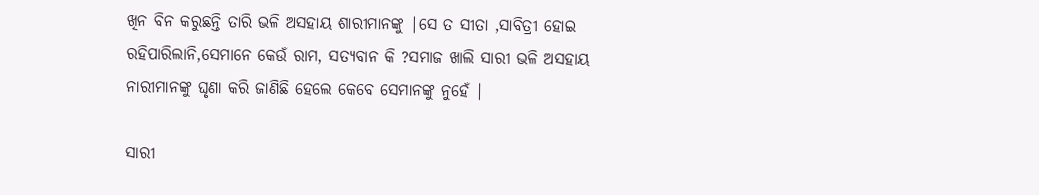ଖିନ ବିନ କରୁଛନ୍ତି ତାରି ଭଳି ଅସହାୟ ଶାରୀମାନଙ୍କୁ |ସେ ତ ସୀତା ,ସାବିତ୍ରୀ ହୋଇ ରହିପାରିଲାନି,ସେମାନେ କେଉଁ ରାମ, ସତ୍ୟବାନ କି ?ସମାଜ ଖାଲି ସାରୀ ଭଳି ଅସହାୟ ନାରୀମାନଙ୍କୁ ଘୃଣା କରି ଜାଣିଛି ହେଲେ କେବେ ସେମାନଙ୍କୁ ନୁହେଁ |

ସାରୀ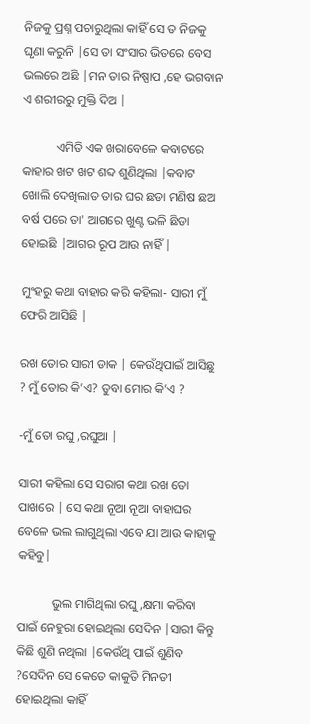ନିଜକୁ ପ୍ରଶ୍ନ ପଚାରୁଥିଲା କାହିଁ ସେ ତ ନିଜକୁ ଘୃଣା କରୁନି |ସେ ତା ସଂସାର ଭିତରେ ବେସ ଭଲରେ ଅଛି |ମନ ତାର ନିଷ୍ପାପ ,ହେ ଭଗବାନ ଏ ଶରୀରରୁ ମୁକ୍ତି ଦିଅ |

           ଏମିତି ଏକ ଖରାବେଳେ କବାଟରେ କାହାର ଖଟ ଖଟ ଶବ୍ଦ ଶୁଣିଥିଲା |କବାଟ ଖୋଲି ଦେଖିଲାତ ତାର ଘର ଛଡା ମଣିଷ ଛଅ ବର୍ଷ ପରେ ତା' ଆଗରେ ଖୁଣ୍ଟ ଭଳି ଛିଡା ହୋଇଛି |ଆଗର ରୂପ ଆଉ ନାହିଁ |

ମୁଂହରୁ କଥା ବାହାର କରି କହିଲା- ସାରୀ ମୁଁ ଫେରି ଆସିଛି |

ରଖ ତୋର ସାରୀ ଡାକ | କେଉଁଥିପାଇଁ ଆସିଛୁ ? ମୁଁ ତୋର କି’ଏ? ତୁବା ମୋର କି’ଏ ?

-ମୁଁ ତୋ ରଘୁ ,ରଘୁଆ |

ସାରୀ କହିଲା ସେ ସରାଗ କଥା ରଖ ତୋ ପାଖରେ | ସେ କଥା ନୂଆ ନୂଆ ବାହାଘର ବେଳେ ଭଲ ଲାଗୁଥିଲା ଏବେ ଯା ଆଉ କାହାକୁ କହିବୁ|

           ଭୁଲ ମାଗିଥିଲା ରଘୁ,କ୍ଷମା କରିବା ପାଇଁ ନେହୁରା ହୋଇଥିଲା ସେଦିନ |ସାରୀ କିନ୍ତୁ କିଛି ଶୁଣି ନଥିଲା |କେଉଁଥି ପାଇଁ ଶୁଣିବ ?ସେଦିନ ସେ କେତେ କାକୁତି ମିନତୀ ହୋଇଥିଲା କାହିଁ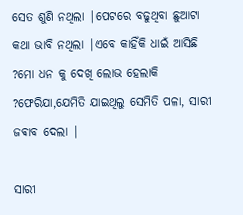ସେତ ଶୁଣି ନଥିଲା |ପେଟରେ ବଢୁଥିବା ଛୁଆଟା କଥା ଭାବି ନଥିଲା |ଏବେ କାହିଁକି ଧାଇଁ ଆସିଛି ?ମୋ ଧନ କୁ ଦେଖି ଲୋଭ ହେଲାକି ?ଫେରିଯା,ଯେମିତି ଯାଇଥିଲୁ ସେମିତି ପଳା, ସାରୀ ଜଵାବ ଦେଲା |

ସାରୀ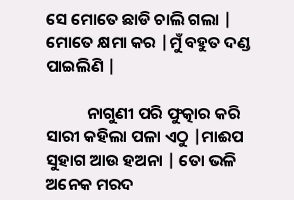ସେ ମୋତେ ଛାଡି ଚାଲି ଗଲା | ମୋତେ କ୍ଷମା କର |ମୁଁ ବହୁତ ଦଣ୍ଡ ପାଇଲିଣି |

           ନାଗୁଣୀ ପରି ଫୁତ୍କାର କରି ସାରୀ କହିଲା ପଳା ଏଠୁ |ମାଈପ ସୁହାଗ ଆଉ ହଅନା | ତୋ ଭଳି ଅନେକ ମରଦ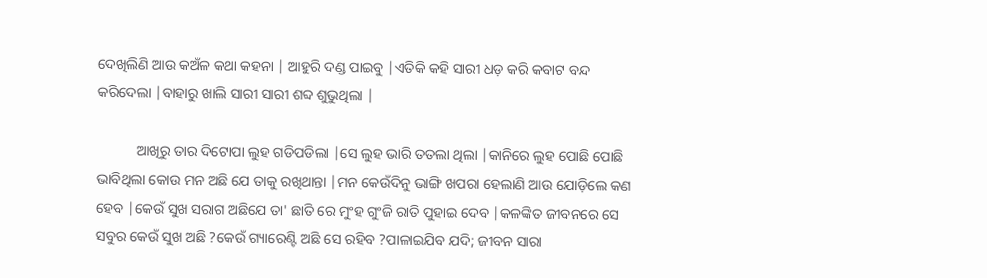ଦେଖିଲିଣି ଆଉ କଅଁଳ କଥା କହନା | ଆହୁରି ଦଣ୍ଡ ପାଇବୁ |ଏତିକି କହି ସାରୀ ଧଡ଼ କରି କବାଟ ବନ୍ଦ କରିଦେଲା |ବାହାରୁ ଖାଲି ସାରୀ ସାରୀ ଶବ୍ଦ ଶୁଭୁଥିଲା |

           ଆଖିରୁ ତାର ଦିଟୋପା ଲୁହ ଗଡିପଡିଲା |ସେ ଲୁହ ଭାରି ତତଲା ଥିଲା |କାନିରେ ଲୁହ ପୋଛି ପୋଛି ଭାବିଥିଲା କୋଉ ମନ ଅଛି ଯେ ତାକୁ ରଖିଥାନ୍ତା |ମନ କେଉଁଦିନୁ ଭାଙ୍ଗି ଖପରା ହେଲାଣି ଆଉ ଯୋଡ଼ିଲେ କଣ ହେବ |କେଉଁ ସୁଖ ସରାଗ ଅଛିଯେ ତା' ଛାତି ରେ ମୁଂହ ଗୁଂଜି ରାତି ପୁହାଇ ଦେବ |କଳଙ୍କିତ ଜୀବନରେ ସେ ସବୁର କେଉଁ ସୁଖ ଅଛି ?କେଉଁ ଗ୍ୟାରେଣ୍ଟି ଅଛି ସେ ରହିବ ?ପାଳାଇଯିବ ଯଦି; ଜୀବନ ସାରା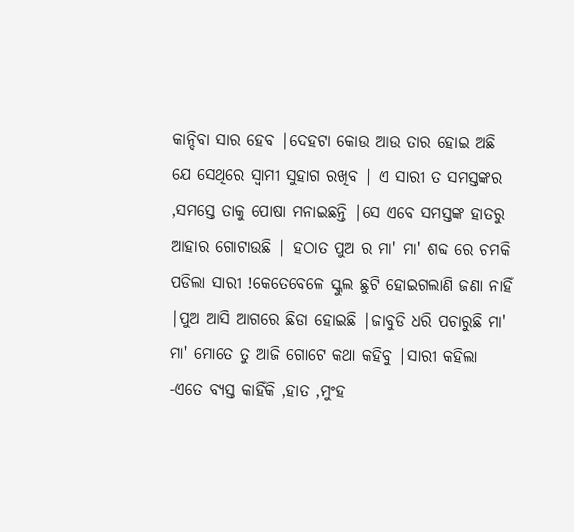କାନ୍ଦିବା ସାର ହେବ |ଦେହଟା କୋଉ ଆଉ ତାର ହୋଇ ଅଛି ଯେ ସେଥିରେ ସ୍ୱାମୀ ସୁହାଗ ରଖିବ | ଏ ସାରୀ ତ ସମସ୍ତଙ୍କର ,ସମସ୍ତେ ତାକୁ ପୋଷା ମନାଇଛନ୍ତି |ସେ ଏବେ ସମସ୍ତଙ୍କ ହାତରୁ ଆହାର ଗୋଟାଉଛି | ହଠାତ ପୁଅ ର ମା' ମା' ଶବ୍ଦ ରେ ଚମକି ପଡିଲା ସାରୀ !କେତେବେଳେ ସ୍କୁଲ ଛୁଟି ହୋଇଗଲାଣି ଜଣା ନାହିଁ |ପୁଅ ଆସି ଆଗରେ ଛିଡା ହୋଇଛି |ଜାବୁଡି ଧରି ପଚାରୁଛି ମା' ମା' ମୋତେ ତୁ ଆଜି ଗୋଟେ କଥା କହିବୁ |ସାରୀ କହିଲା -ଏତେ ବ୍ୟସ୍ତ କାହିଁକି ,ହାତ ,ମୁଂହ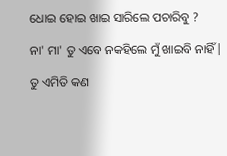ଧୋଇ ହୋଇ ଖାଇ ସାରିଲେ ପଚାରିବୁ ?

ନା' ମା' ତୁ ଏବେ ନକହିଲେ ମୁଁ ଖାଇବି ନାହିଁ|

ତୁ ଏମିତି କଣ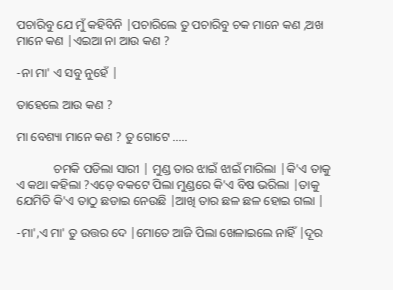ପଚାରିବୁ ଯେ ମୁଁ କହିବିନି |ପଚାରିଲେ ତୁ ପଚାରିବୁ ଚକ ମାନେ କଣ ,ଅଖ ମାନେ କଣ |ଏଇଆ ନା ଆଉ କଣ ?

-ନା ମା' ଏ ସବୁ ନୁହେଁ |

ତାହେଲେ ଆଉ କଣ ?

ମା ବେଶ୍ୟା ମାନେ କଣ ? ତୁ ଗୋଟେ .....

            ଚମକି ପଡିଲା ସାରୀ | ମୁଣ୍ଡ ତାର ଝାଇଁ ଝାଇଁ ମାରିଲା |କି'ଏ ତାକୁ ଏ କଥା କହିଲା ?ଏଡ଼େ ବକଟେ ପିଲା ମୁଣ୍ଡରେ କି'ଏ ବିଷ ଭରିଲା |ତାକୁ ଯେମିତି କି'ଏ ତାଠୁ ଛଡାଇ ନେଉଛି |ଆଖି ତାର ଛଳ ଛଳ ହୋଇ ଗଲା |

-ମା',ଏ ମା' ତୁ ଉତ୍ତର ଦେ |ମୋତେ ଆଜି ପିଲା ଖେଳାଇଲେ ନାହିଁ |ଦୂର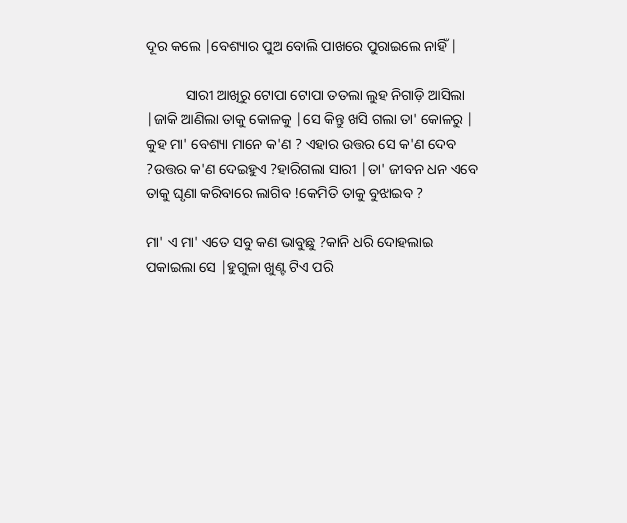ଦୂର କଲେ |ବେଶ୍ୟାର ପୁଅ ବୋଲି ପାଖରେ ପୁରାଇଲେ ନାହିଁ |

           ସାରୀ ଆଖିରୁ ଟୋପା ଟୋପା ତତଲା ଲୁହ ନିଗାଡ଼ି ଆସିଲା |ଜାକି ଆଣିଲା ତାକୁ କୋଳକୁ |ସେ କିନ୍ତୁ ଖସି ଗଲା ତା' କୋଳରୁ | କୁହ ମା' ବେଶ୍ୟା ମାନେ କ'ଣ ? ଏହାର ଉତ୍ତର ସେ କ'ଣ ଦେବ ?ଉତ୍ତର କ'ଣ ଦେଇହୁଏ ?ହାରିଗଲା ସାରୀ |ତା' ଜୀବନ ଧନ ଏବେ ତାକୁ ଘୃଣା କରିବାରେ ଲାଗିବ !କେମିତି ତାକୁ ବୁଝାଇବ ?

ମା' ଏ ମା' ଏତେ ସବୁ କଣ ଭାବୁଛୁ ?କାନି ଧରି ଦୋହଲାଇ ପକାଇଲା ସେ |ହୁଗୁଳା ଖୁଣ୍ଟ ଟିଏ ପରି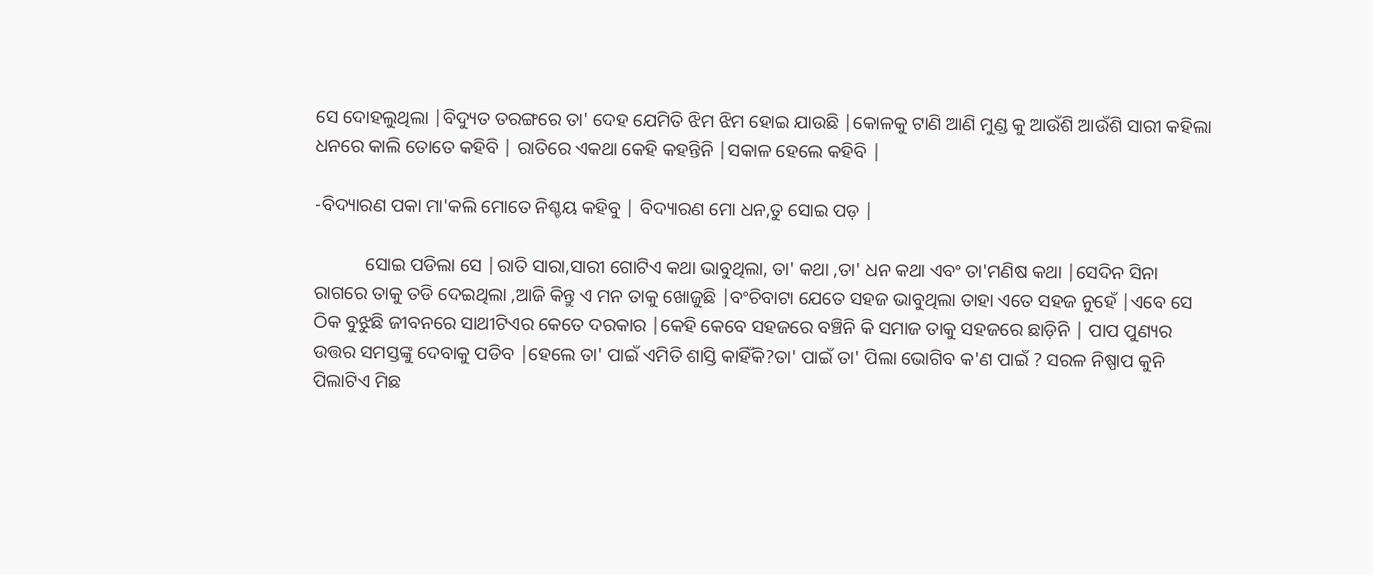ସେ ଦୋହଲୁଥିଲା |ବିଦ୍ୟୁତ ତରଙ୍ଗରେ ତା' ଦେହ ଯେମିତି ଝିମ ଝିମ ହୋଇ ଯାଉଛି |କୋଳକୁ ଟାଣି ଆଣି ମୁଣ୍ଡ କୁ ଆଉଁଶି ଆଉଁଶି ସାରୀ କହିଲା ଧନରେ କାଲି ତୋତେ କହିବି | ରାତିରେ ଏକଥା କେହି କହନ୍ତିନି |ସକାଳ ହେଲେ କହିବି |

-ବିଦ୍ୟାରଣ ପକା ମା'କଲି ମୋତେ ନିଶ୍ଚୟ କହିବୁ | ବିଦ୍ୟାରଣ ମୋ ଧନ,ତୁ ସୋଇ ପଡ଼ |

           ସୋଇ ପଡିଲା ସେ |ରାତି ସାରା,ସାରୀ ଗୋଟିଏ କଥା ଭାବୁଥିଲା, ତା' କଥା ,ତା' ଧନ କଥା ଏବଂ ତା'ମଣିଷ କଥା |ସେଦିନ ସିନା ରାଗରେ ତାକୁ ତଡି ଦେଇଥିଲା ,ଆଜି କିନ୍ତୁ ଏ ମନ ତାକୁ ଖୋଜୁଛି |ବଂଚିବାଟା ଯେତେ ସହଜ ଭାବୁଥିଲା ତାହା ଏତେ ସହଜ ନୁହେଁ |ଏବେ ସେ ଠିକ ବୁଝୁଛି ଜୀବନରେ ସାଥୀଟିଏର କେତେ ଦରକାର |କେହି କେବେ ସହଜରେ ବଞ୍ଚିନି କି ସମାଜ ତାକୁ ସହଜରେ ଛାଡ଼ିନି | ପାପ ପୁଣ୍ୟର ଉତ୍ତର ସମସ୍ତଙ୍କୁ ଦେବାକୁ ପଡିବ |ହେଲେ ତା' ପାଇଁ ଏମିତି ଶାସ୍ତି କାହିଁକି?ତା' ପାଇଁ ତା' ପିଲା ଭୋଗିବ କ'ଣ ପାଇଁ ? ସରଳ ନିଷ୍ପାପ କୁନି ପିଲାଟିଏ ମିଛ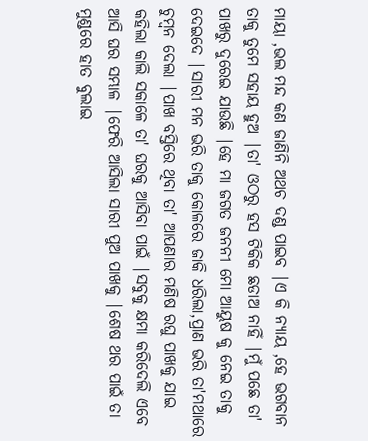ମାୟା ,ଭଲ ମନ୍ଦ କଣ ଜାଣିନି ଅଥଚ ଦଣ୍ଡ ପାଇବ |ଏ କି ନ୍ୟାୟ ,ହେ ଭଗବାନ ତାକୁ ତୁମେ ସହାୟ ହୁଅ |ତା' ଓଠରୁ ହସ ଟିକିକ ଛଡାଅ ନାହିଁ |ମୁଁ ପଛେ ତା' ପାଖରୁ ଦୁରେଇ ଯାଉଛି |ହେ ମା ଜଗତ ଜନନୀ ମୋ ଆୟୁଷ କୁ ନେଇ ତାକୁ ଦେଇଦେ |ସାରୀ ମନ ଭରି ତାକୁ କୋଳରେ ଜାକି ଧରିଲା,ପ୍ରାଣ ଭରି ତା'ମଥାରେ ଚୁମ୍ବନ ଦେଲା |ପାଖ ବସ୍ତିରେ ଥିବା ତା' ଆପଣାର ମଣିଷ ରଘୁ ପାଖକୁ ଯାଇ କହିଲା କାଲି ସକାଳେ ତା' ଘରକୁ ଆସିବା ପାଇଁ |ସବୁକୁ କ୍ଷମା କରିଦେଲି ଏବେ ଆସି ଘର ସମ୍ଭାଳ |ଫେରି ଆସିଲା ସାରୀ ପୁଅ ପାଖକୁ |ଶେଷ ଥର ପାଇଁ ତା ମୁଣ୍ଡରେ ହାତ ବୁଲାଇ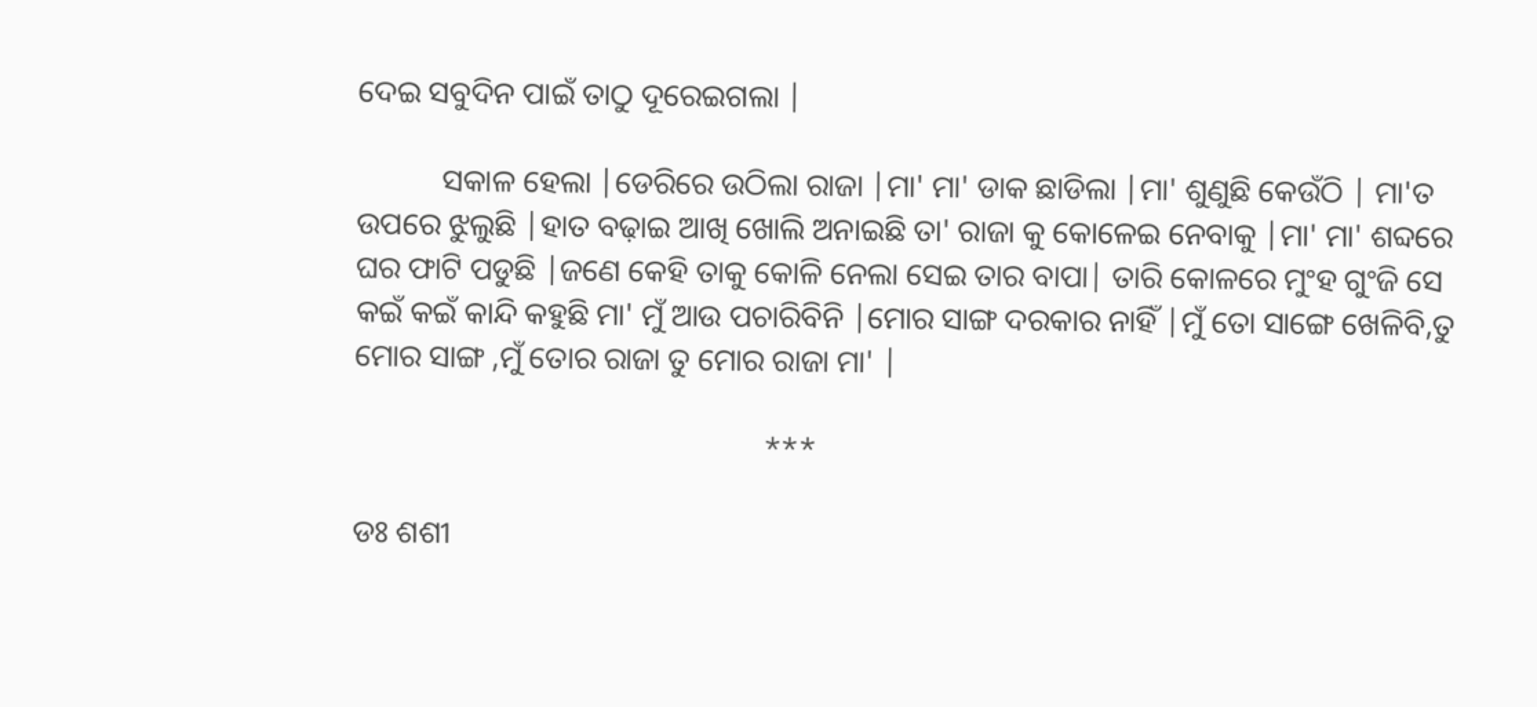ଦେଇ ସବୁଦିନ ପାଇଁ ତାଠୁ ଦୂରେଇଗଲା |

           ସକାଳ ହେଲା |ଡେରିରେ ଉଠିଲା ରାଜା |ମା' ମା' ଡାକ ଛାଡିଲା |ମା' ଶୁଣୁଛି କେଉଁଠି | ମା'ତ ଉପରେ ଝୁଲୁଛି |ହାତ ବଢ଼ାଇ ଆଖି ଖୋଲି ଅନାଇଛି ତା' ରାଜା କୁ କୋଳେଇ ନେବାକୁ |ମା' ମା' ଶବ୍ଦରେ ଘର ଫାଟି ପଡୁଛି |ଜଣେ କେହି ତାକୁ କୋଳି ନେଲା ସେଇ ତାର ବାପା| ତାରି କୋଳରେ ମୁଂହ ଗୁଂଜି ସେ କଇଁ କଇଁ କାନ୍ଦି କହୁଛି ମା' ମୁଁ ଆଉ ପଚାରିବିନି |ମୋର ସାଙ୍ଗ ଦରକାର ନାହିଁ |ମୁଁ ତୋ ସାଙ୍ଗେ ଖେଳିବି,ତୁ ମୋର ସାଙ୍ଗ ,ମୁଁ ତୋର ରାଜା ତୁ ମୋର ରାଜା ମା' |

                                                     ***

ଡଃ ଶଶୀ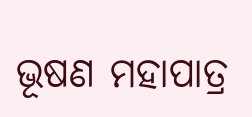ଭୂଷଣ ମହାପାତ୍ର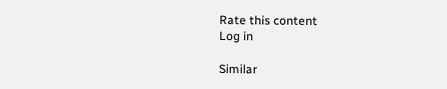Rate this content
Log in

Similar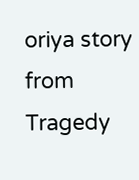oriya story from Tragedy